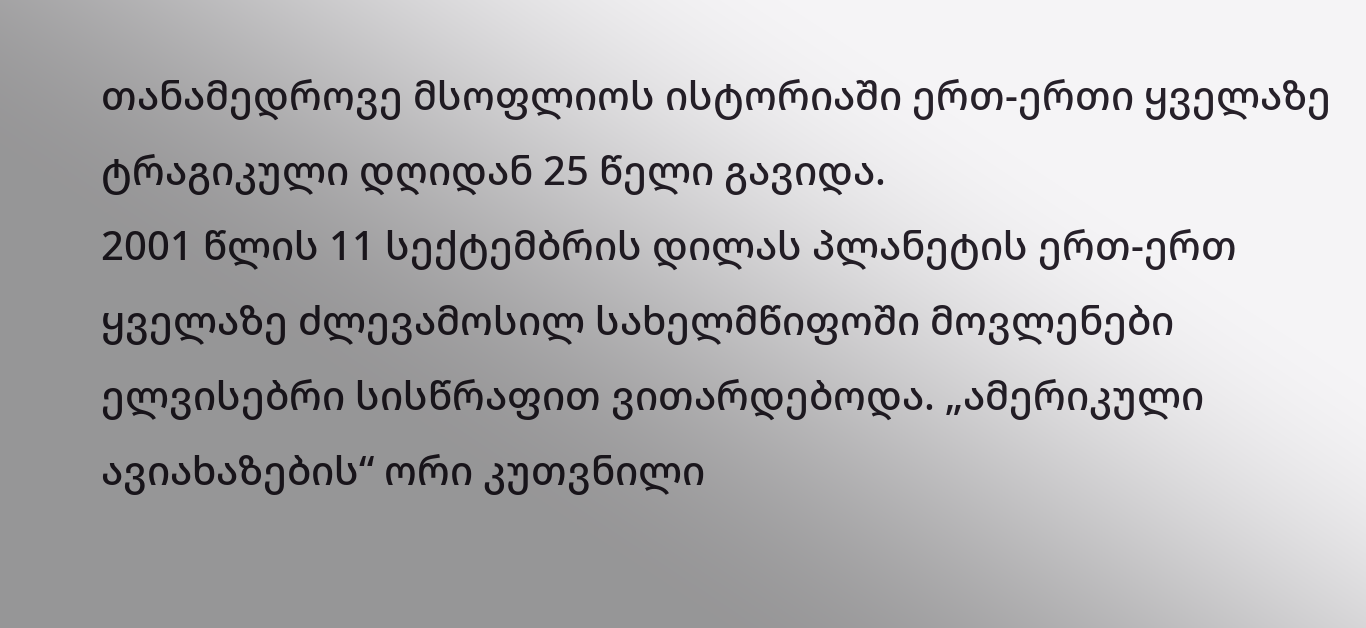თანამედროვე მსოფლიოს ისტორიაში ერთ-ერთი ყველაზე ტრაგიკული დღიდან 25 წელი გავიდა.
2001 წლის 11 სექტემბრის დილას პლანეტის ერთ-ერთ ყველაზე ძლევამოსილ სახელმწიფოში მოვლენები ელვისებრი სისწრაფით ვითარდებოდა. „ამერიკული ავიახაზების“ ორი კუთვნილი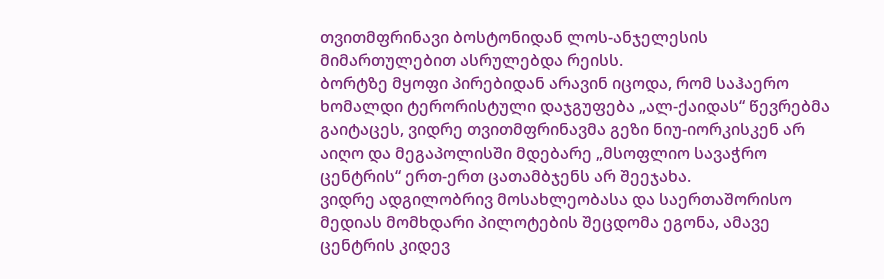თვითმფრინავი ბოსტონიდან ლოს-ანჯელესის მიმართულებით ასრულებდა რეისს.
ბორტზე მყოფი პირებიდან არავინ იცოდა, რომ საჰაერო ხომალდი ტერორისტული დაჯგუფება „ალ-ქაიდას“ წევრებმა გაიტაცეს, ვიდრე თვითმფრინავმა გეზი ნიუ-იორკისკენ არ აიღო და მეგაპოლისში მდებარე „მსოფლიო სავაჭრო ცენტრის“ ერთ-ერთ ცათამბჯენს არ შეეჯახა.
ვიდრე ადგილობრივ მოსახლეობასა და საერთაშორისო მედიას მომხდარი პილოტების შეცდომა ეგონა, ამავე ცენტრის კიდევ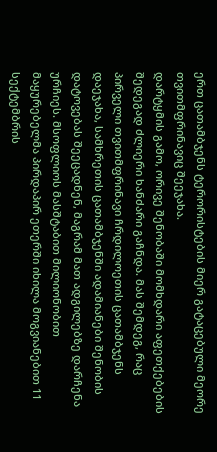ერთ ცათამბჯენს ტერორისტების მიერ გატაცებული მეორე თვითმფრინავიც შეეჯახა.
დარტყმის გამო, ორივე შენობაში მომხდარი აფეთქებების შედეგად ძლიერი ხანძარი გაჩნდა. მას შემდეგ, რაც პირველი თვითმფრინავი ჩრდილოეთის ცათამბჯენს დაეჯახა, სამხრეთის ცათამბჯენში ადამიანები შენობის დატოვებას შეეცადნენ, მაგრამ მათ ადგილებზე დარჩენა ურჩიეს. მსოფლიოს მასშტაბით მილიონობით მაყურებელმა პირდაპირ ეთერში იხილა მოგვიანებით 11 სექტემბრის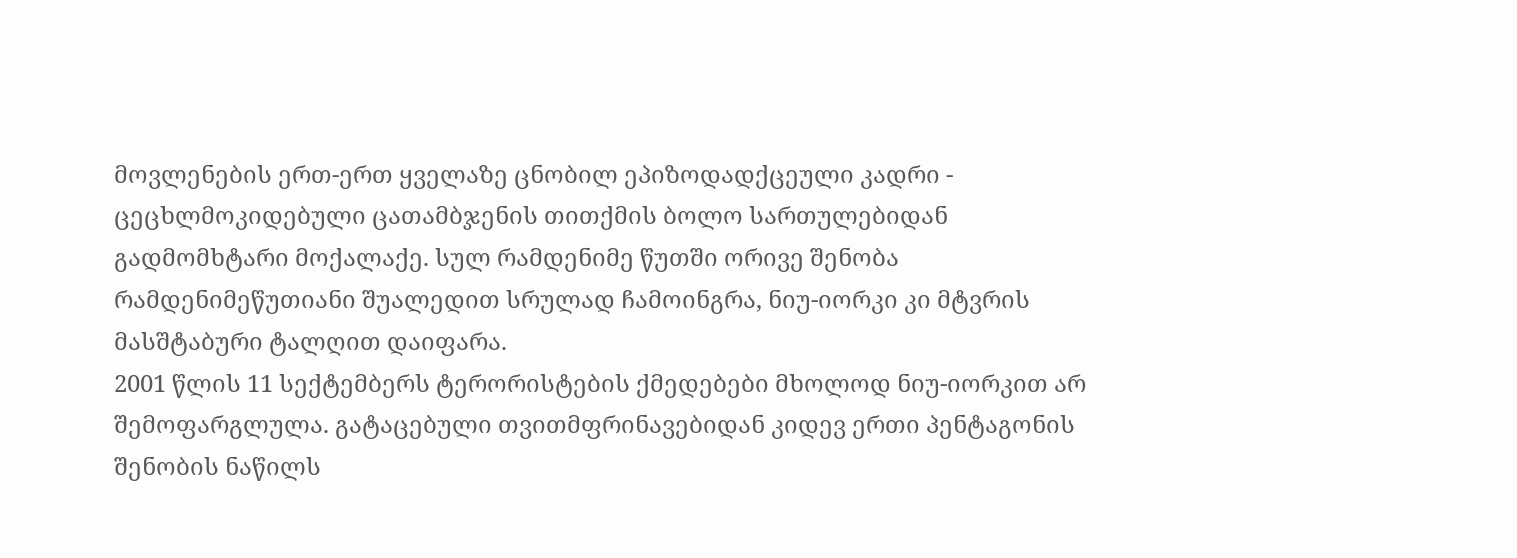მოვლენების ერთ-ერთ ყველაზე ცნობილ ეპიზოდადქცეული კადრი - ცეცხლმოკიდებული ცათამბჯენის თითქმის ბოლო სართულებიდან გადმომხტარი მოქალაქე. სულ რამდენიმე წუთში ორივე შენობა რამდენიმეწუთიანი შუალედით სრულად ჩამოინგრა, ნიუ-იორკი კი მტვრის მასშტაბური ტალღით დაიფარა.
2001 წლის 11 სექტემბერს ტერორისტების ქმედებები მხოლოდ ნიუ-იორკით არ შემოფარგლულა. გატაცებული თვითმფრინავებიდან კიდევ ერთი პენტაგონის შენობის ნაწილს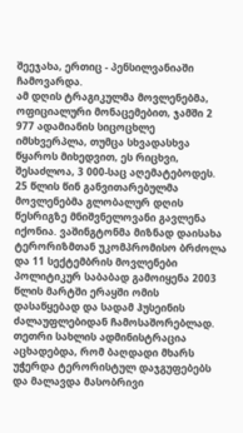შეეჯახა, ერთიც - პენსილვანიაში ჩამოვარდა.
ამ დღის ტრაგიკულმა მოვლენებმა, ოფიციალური მონაცემებით, ჯამში 2 977 ადამიანის სიცოცხლე იმსხვერპლა, თუმცა სხვადასხვა წყაროს მიხედვით, ეს რიცხვი, შესაძლოა, 3 000-საც აღემატებოდეს.
25 წლის წინ განვითარებულმა მოვლენებმა გლობალურ დღის წესრიგზე მნიშვნელოვანი გავლენა იქონია. ვაშინგტონმა მიზნად დაისახა ტერორიზმთან უკომპრომისო ბრძოლა და 11 სექტემბრის მოვლენები პოლიტიკურ საბაბად გამოიყენა 2003 წლის მარტში ერაყში ომის დასაწყებად და სადამ ჰუსეინის ძალაუფლებიდან ჩამოსაშორებლად.
თეთრი სახლის ადმინისტრაცია აცხადებდა, რომ ბაღდადი მხარს უჭერდა ტერორისტულ დაჯგუფებებს და მალავდა მასობრივი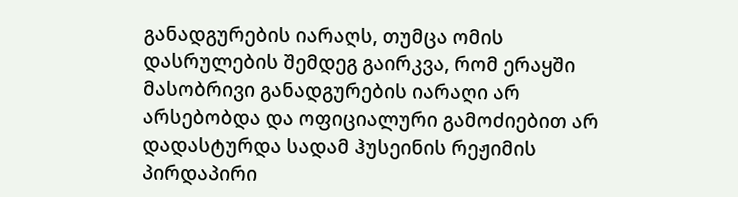განადგურების იარაღს, თუმცა ომის დასრულების შემდეგ გაირკვა, რომ ერაყში მასობრივი განადგურების იარაღი არ არსებობდა და ოფიციალური გამოძიებით არ დადასტურდა სადამ ჰუსეინის რეჟიმის პირდაპირი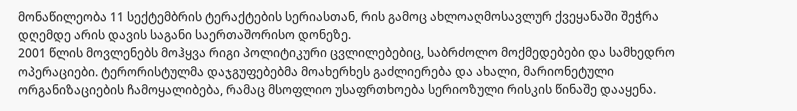მონაწილეობა 11 სექტემბრის ტერაქტების სერიასთან, რის გამოც ახლოაღმოსავლურ ქვეყანაში შეჭრა დღემდე არის დავის საგანი საერთაშორისო დონეზე.
2001 წლის მოვლენებს მოჰყვა რიგი პოლიტიკური ცვლილებებიც, საბრძოლო მოქმედებები და სამხედრო ოპერაციები. ტერორისტულმა დაჯგუფებებმა მოახერხეს გაძლიერება და ახალი, მარიონეტული ორგანიზაციების ჩამოყალიბება, რამაც მსოფლიო უსაფრთხოება სერიოზული რისკის წინაშე დააყენა.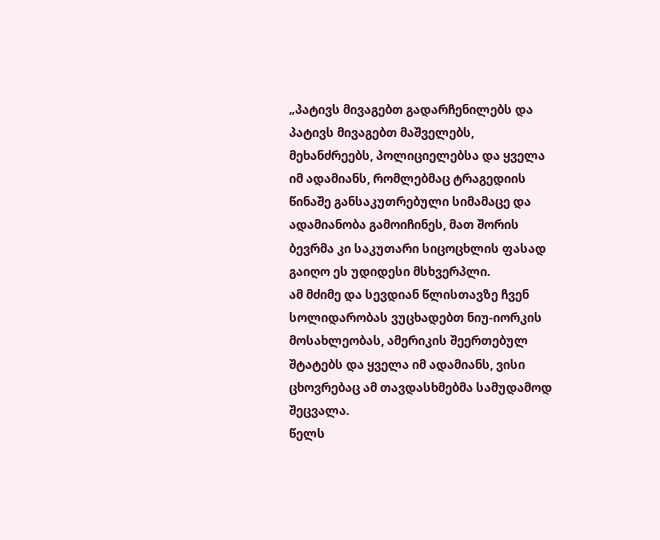„პატივს მივაგებთ გადარჩენილებს და პატივს მივაგებთ მაშველებს, მეხანძრეებს, პოლიციელებსა და ყველა იმ ადამიანს, რომლებმაც ტრაგედიის წინაშე განსაკუთრებული სიმამაცე და ადამიანობა გამოიჩინეს, მათ შორის ბევრმა კი საკუთარი სიცოცხლის ფასად გაიღო ეს უდიდესი მსხვერპლი.
ამ მძიმე და სევდიან წლისთავზე ჩვენ სოლიდარობას ვუცხადებთ ნიუ-იორკის მოსახლეობას, ამერიკის შეერთებულ შტატებს და ყველა იმ ადამიანს, ვისი ცხოვრებაც ამ თავდასხმებმა სამუდამოდ შეცვალა.
წელს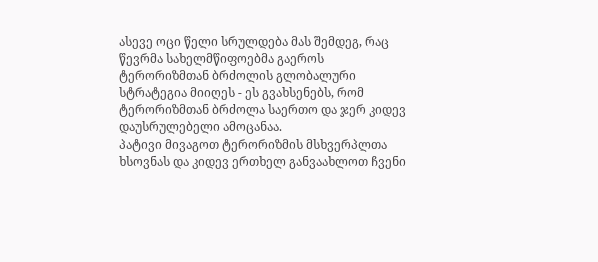ასევე ოცი წელი სრულდება მას შემდეგ, რაც წევრმა სახელმწიფოებმა გაეროს ტერორიზმთან ბრძოლის გლობალური სტრატეგია მიიღეს - ეს გვახსენებს, რომ ტერორიზმთან ბრძოლა საერთო და ჯერ კიდევ დაუსრულებელი ამოცანაა.
პატივი მივაგოთ ტერორიზმის მსხვერპლთა ხსოვნას და კიდევ ერთხელ განვაახლოთ ჩვენი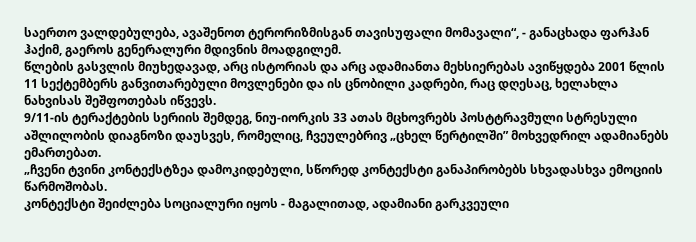საერთო ვალდებულება, ავაშენოთ ტერორიზმისგან თავისუფალი მომავალი“, - განაცხადა ფარჰან ჰაქიმ, გაეროს გენერალური მდივნის მოადგილემ.
წლების გასვლის მიუხედავად, არც ისტორიას და არც ადამიანთა მეხსიერებას ავიწყდება 2001 წლის 11 სექტემბერს განვითარებული მოვლენები და ის ცნობილი კადრები, რაც დღესაც, ხელახლა ნახვისას შეშფოთებას იწვევს.
9/11-ის ტერაქტების სერიის შემდეგ, ნიუ-იორკის 33 ათას მცხოვრებს პოსტტრავმული სტრესული აშლილობის დიაგნოზი დაუსვეს, რომელიც, ჩვეულებრივ „ცხელ წერტილში” მოხვედრილ ადამიანებს ემართებათ.
„ჩვენი ტვინი კონტექსტზეა დამოკიდებული, სწორედ კონტექსტი განაპირობებს სხვადასხვა ემოციის წარმოშობას.
კონტექსტი შეიძლება სოციალური იყოს - მაგალითად, ადამიანი გარკვეული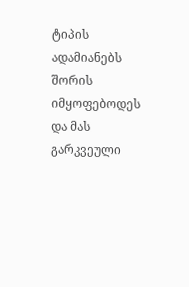ტიპის ადამიანებს შორის იმყოფებოდეს და მას გარკვეული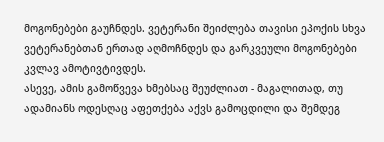მოგონებები გაუჩნდეს. ვეტერანი შეიძლება თავისი ეპოქის სხვა ვეტერანებთან ერთად აღმოჩნდეს და გარკვეული მოგონებები კვლავ ამოტივტივდეს.
ასევე, ამის გამოწვევა ხმებსაც შეუძლიათ - მაგალითად, თუ ადამიანს ოდესღაც აფეთქება აქვს გამოცდილი და შემდეგ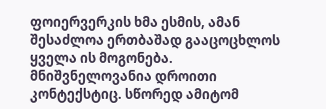ფოიერვერკის ხმა ესმის, ამან შესაძლოა ერთბაშად გააცოცხლოს ყველა ის მოგონება.
მნიშვნელოვანია დროითი კონტექსტიც. სწორედ ამიტომ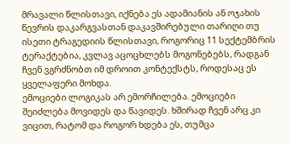მრავალი წლისთავი, იქნება ეს ადამიანის ან ოჯახის წევრის დაკარგვასთან დაკავშირებული თარიღი თუ ისეთი ტრაგედიის წლისთავი, როგორიც 11 სექტემბრის ტერაქტებია, კვლავ აცოცხლებს მოგონებებს, რადგან ჩვენ ვგრძნობთ იმ დროით კონტექსტს, როდესაც ეს ყველაფერი მოხდა.
ემოციები ლოგიკას არ ემორჩილება. ემოციები შეიძლება მოვიდეს და წავიდეს. ხშირად ჩვენ არც კი ვიცით, რატომ და როგორ ხდება ეს, თუმცა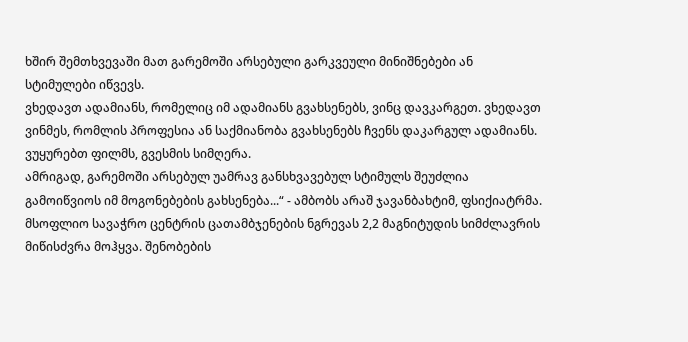ხშირ შემთხვევაში მათ გარემოში არსებული გარკვეული მინიშნებები ან სტიმულები იწვევს.
ვხედავთ ადამიანს, რომელიც იმ ადამიანს გვახსენებს, ვინც დავკარგეთ. ვხედავთ ვინმეს, რომლის პროფესია ან საქმიანობა გვახსენებს ჩვენს დაკარგულ ადამიანს. ვუყურებთ ფილმს, გვესმის სიმღერა.
ამრიგად, გარემოში არსებულ უამრავ განსხვავებულ სტიმულს შეუძლია გამოიწვიოს იმ მოგონებების გახსენება...“ - ამბობს არაშ ჯავანბახტიმ, ფსიქიატრმა.
მსოფლიო სავაჭრო ცენტრის ცათამბჯენების ნგრევას 2,2 მაგნიტუდის სიმძლავრის მიწისძვრა მოჰყვა. შენობების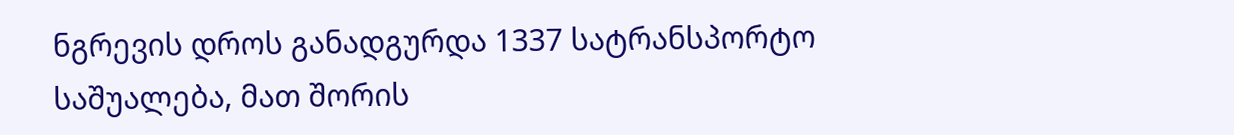ნგრევის დროს განადგურდა 1337 სატრანსპორტო საშუალება, მათ შორის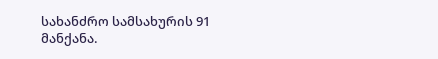სახანძრო სამსახურის 91 მანქანა.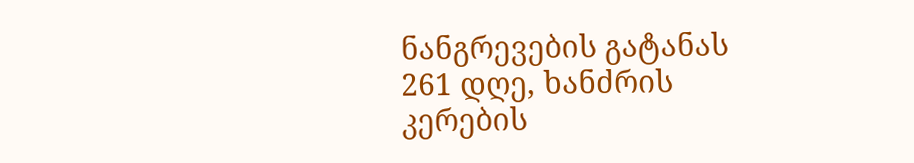ნანგრევების გატანას 261 დღე, ხანძრის კერების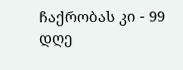ჩაქრობას კი - 99 დღე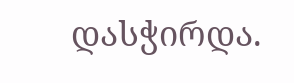დასჭირდა.